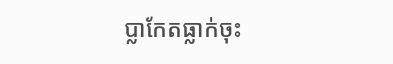ប្លាកែតធ្លាក់ចុះ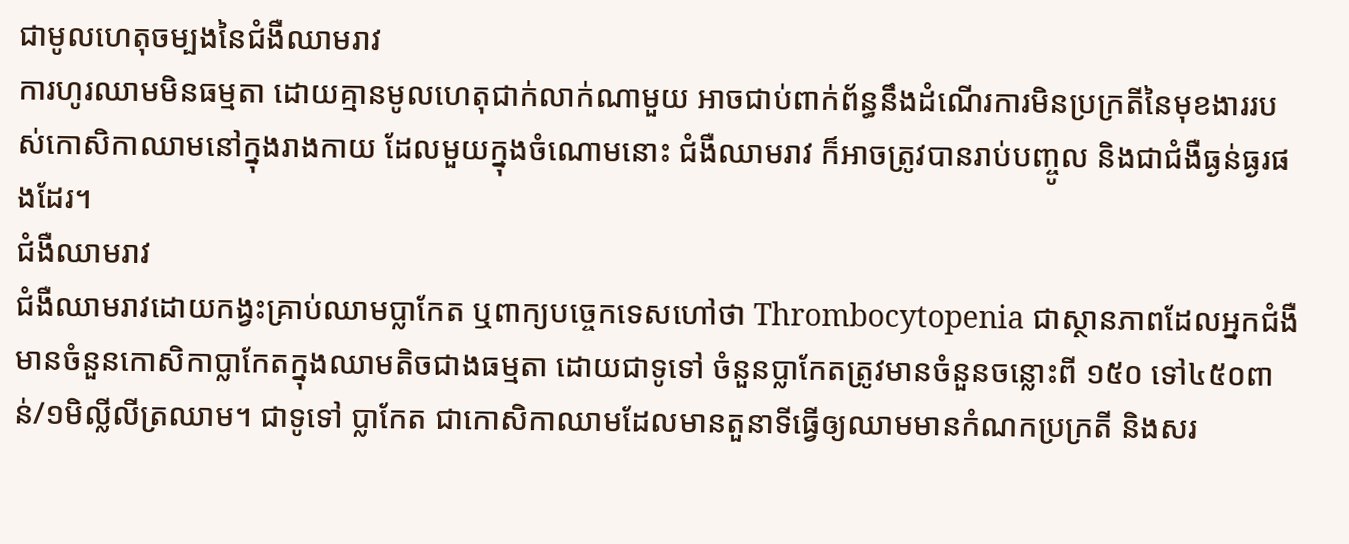ជាមូលហេតុចម្បងនៃជំងឺឈាមរាវ
ការហូរឈាមមិនធម្មតា ដោយគ្មានមូលហេតុជាក់លាក់ណាមួយ អាចជាប់ពាក់ព័ន្ធនឹងដំណើរការមិនប្រក្រតីនៃមុខងាររបស់កោសិកាឈាមនៅក្នុងរាងកាយ ដែលមួយក្នុងចំណោមនោះ ជំងឺឈាមរាវ ក៏អាចត្រូវបានរាប់បញ្ចូល និងជាជំងឺធ្ងន់ធ្ងរផងដែរ។
ជំងឺឈាមរាវ
ជំងឺឈាមរាវដោយកង្វះគ្រាប់ឈាមប្លាកែត ឬពាក្យបច្ចេកទេសហៅថា Thrombocytopenia ជាស្ថានភាពដែលអ្នកជំងឺមានចំនួនកោសិកាប្លាកែតក្នុងឈាមតិចជាងធម្មតា ដោយជាទូទៅ ចំនួនប្លាកែតត្រូវមានចំនួនចន្លោះពី ១៥០ ទៅ៤៥០ពាន់/១មិល្លីលីត្រឈាម។ ជាទូទៅ ប្លាកែត ជាកោសិកាឈាមដែលមានតួនាទីធ្វើឲ្យឈាមមានកំណកប្រក្រតី និងសរ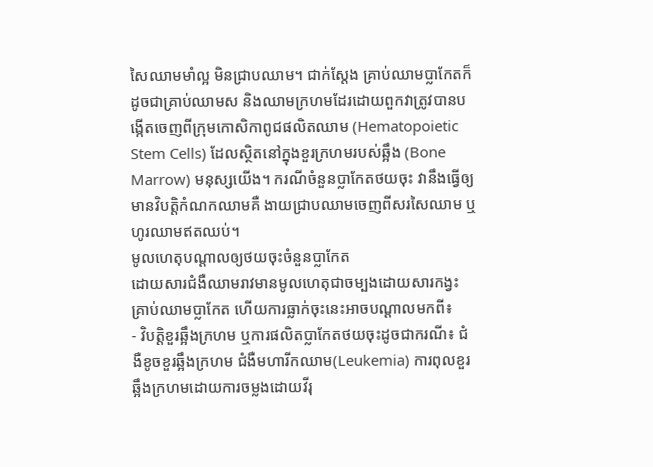សៃឈាមមាំល្អ មិនជ្រាបឈាម។ ជាក់ស្តែង គ្រាប់ឈាមប្លាកែតក៏ដូចជាគ្រាប់ឈាមស និងឈាមក្រហមដែរដោយពួកវាត្រូវបានបង្កើតចេញពីក្រុមកោសិកាពូជផលិតឈាម (Hematopoietic Stem Cells) ដែលស្ថិតនៅក្នុងខួរក្រហមរបស់ឆ្អឹង (Bone Marrow) មនុស្សយើង។ ករណីចំនួនប្លាកែតថយចុះ វានឹងធ្វើឲ្យមានវិបត្តិកំណកឈាមគឺ ងាយជ្រាបឈាមចេញពីសរសៃឈាម ឬហូរឈាមឥតឈប់។
មូលហេតុបណ្តាលឲ្យថយចុះចំនួនប្លាកែត
ដោយសារជំងឺឈាមរាវមានមូលហេតុជាចម្បងដោយសារកង្វះគ្រាប់ឈាមប្លាកែត ហើយការធ្លាក់ចុះនេះអាចបណ្តាលមកពី៖
- វិបត្តិខួរឆ្អឹងក្រហម ឬការផលិតប្លាកែតថយចុះដូចជាករណី៖ ជំងឺខូចខួរឆ្អឹងក្រហម ជំងឺមហារីកឈាម(Leukemia) ការពុលខួរឆ្អឹងក្រហមដោយការចម្លងដោយវីរុ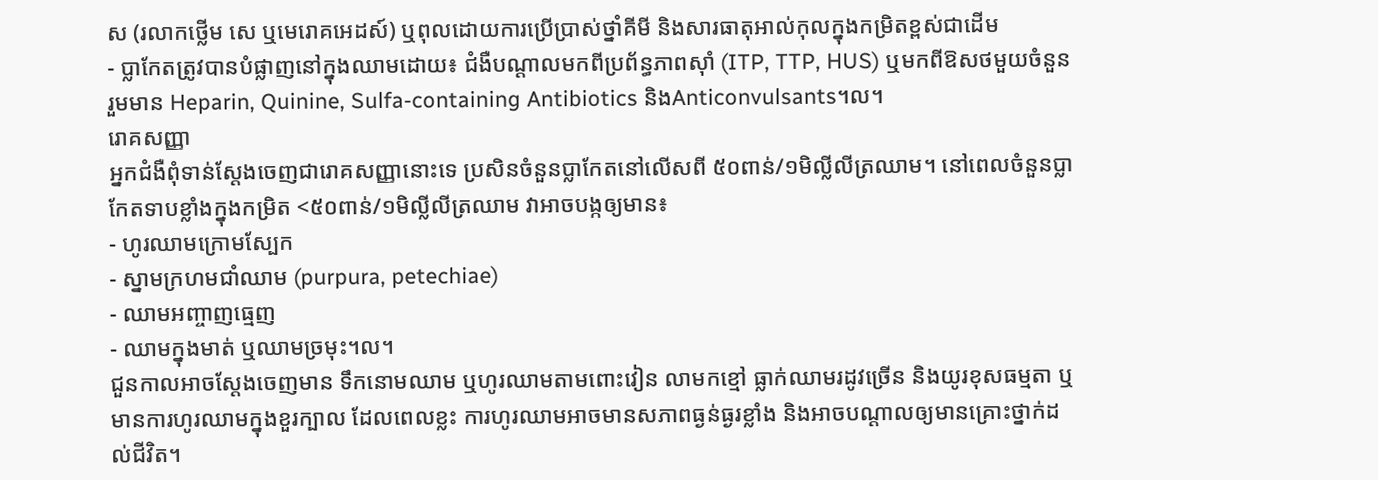ស (រលាកថ្លើម សេ ឬមេរោគអេដស៍) ឬពុលដោយការប្រើប្រាស់ថ្នាំគីមី និងសារធាតុអាល់កុលក្នុងកម្រិតខ្ពស់ជាដើម
- ប្លាកែតត្រូវបានបំផ្លាញនៅក្នុងឈាមដោយ៖ ជំងឺបណ្តាលមកពីប្រព័ន្ធភាពស៊ាំ (ITP, TTP, HUS) ឬមកពីឱសថមួយចំនួនរួមមាន Heparin, Quinine, Sulfa-containing Antibiotics និងAnticonvulsants។ល។
រោគសញ្ញា
អ្នកជំងឺពុំទាន់ស្តែងចេញជារោគសញ្ញានោះទេ ប្រសិនចំនួនប្លាកែតនៅលើសពី ៥០ពាន់/១មិល្លីលីត្រឈាម។ នៅពេលចំនួនប្លាកែតទាបខ្លាំងក្នុងកម្រិត <៥០ពាន់/១មិល្លីលីត្រឈាម វាអាចបង្កឲ្យមាន៖
- ហូរឈាមក្រោមស្បែក
- ស្នាមក្រហមជាំឈាម (purpura, petechiae)
- ឈាមអញ្ចាញធ្មេញ
- ឈាមក្នុងមាត់ ឬឈាមច្រមុះ។ល។
ជួនកាលអាចស្តែងចេញមាន ទឹកនោមឈាម ឬហូរឈាមតាមពោះវៀន លាមកខ្មៅ ធ្លាក់ឈាមរដូវច្រើន និងយូរខុសធម្មតា ឬមានការហូរឈាមក្នុងខួរក្បាល ដែលពេលខ្លះ ការហូរឈាមអាចមានសភាពធ្ងន់ធ្ងរខ្លាំង និងអាចបណ្ដាលឲ្យមានគ្រោះថ្នាក់ដល់ជីវិត។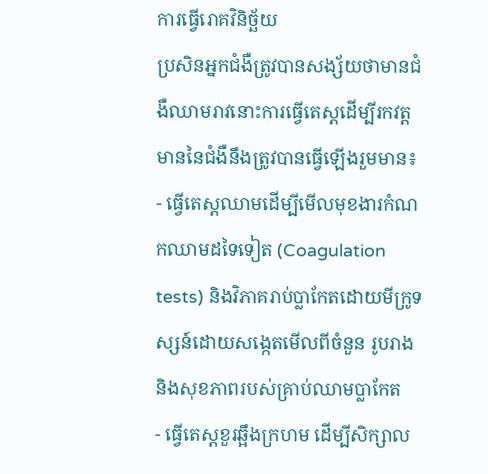ការធ្វើរោគវិនិច្ឆ័យ
ប្រសិនអ្នកជំងឺត្រូវបានសង្ស័យថាមានជំងឺឈាមរាវនោះការធ្វើតេស្តដើម្បីរកវត្តមាននៃជំងឺនឹងត្រូវបានធ្វើឡើងរួមមាន៖
- ធ្វើតេស្តឈាមដើម្បីមើលមុខងារកំណកឈាមដទៃទៀត (Coagulation tests) និងវិភាគរាប់ប្លាកែតដោយមីក្រូទស្សន៍ដោយសង្កេតមើលពីចំនួន រូបរាង និងសុខភាពរបស់គ្រាប់ឈាមប្លាកែត
- ធ្វើតេស្តខួរឆ្អឹងក្រហម ដើម្បីសិក្សាល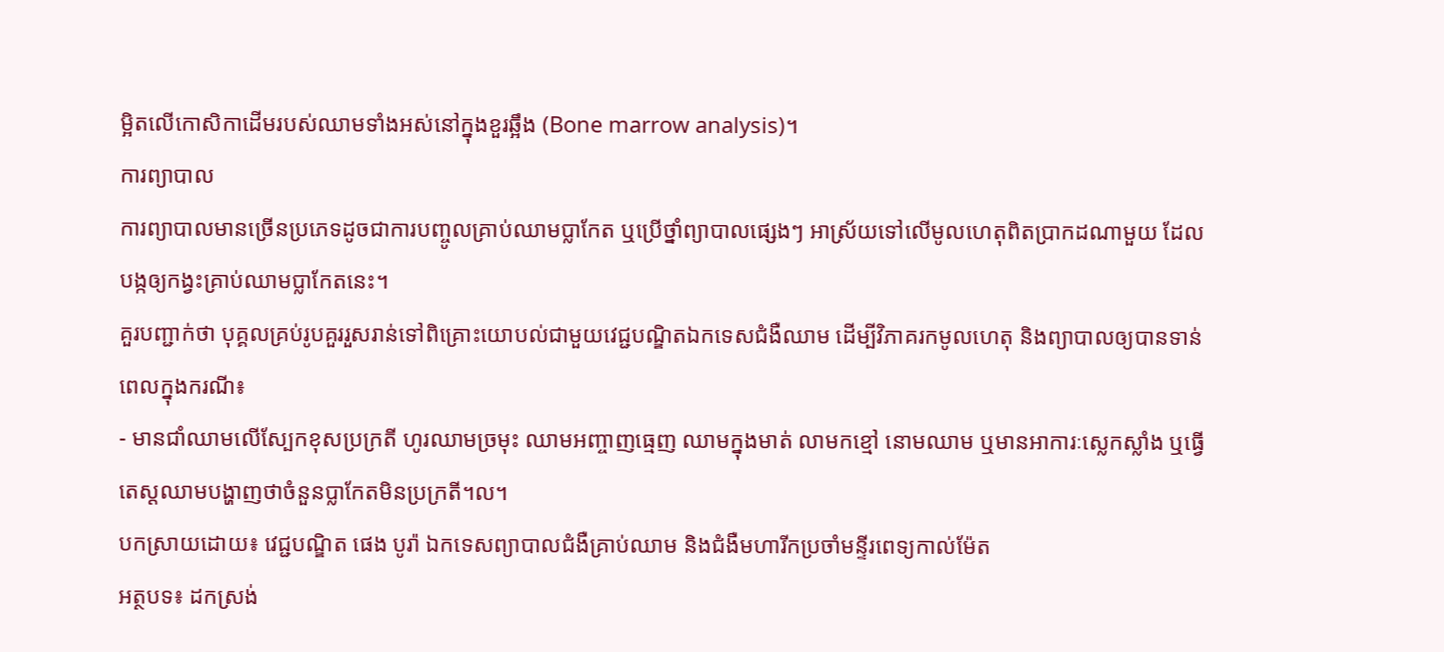ម្អិតលើកោសិកាដើមរបស់ឈាមទាំងអស់នៅក្នុងខួរឆ្អឹង (Bone marrow analysis)។
ការព្យាបាល
ការព្យាបាលមានច្រើនប្រភេទដូចជាការបញ្ចូលគ្រាប់ឈាមប្លាកែត ឬប្រើថ្នាំព្យាបាលផ្សេងៗ អាស្រ័យទៅលើមូលហេតុពិតប្រាកដណាមួយ ដែលបង្កឲ្យកង្វះគ្រាប់ឈាមប្លាកែតនេះ។
គួរបញ្ជាក់ថា បុគ្គលគ្រប់រូបគួររួសរាន់ទៅពិគ្រោះយោបល់ជាមួយវេជ្ជបណ្ឌិតឯកទេសជំងឺឈាម ដើម្បីវិភាគរកមូលហេតុ និងព្យាបាលឲ្យបានទាន់ពេលក្នុងករណី៖
- មានជាំឈាមលើស្បែកខុសប្រក្រតី ហូរឈាមច្រមុះ ឈាមអញ្ចាញធ្មេញ ឈាមក្នុងមាត់ លាមកខ្មៅ នោមឈាម ឬមានអាការៈស្លេកស្លាំង ឬធ្វើតេស្តឈាមបង្ហាញថាចំនួនប្លាកែតមិនប្រក្រតី។ល។
បកស្រាយដោយ៖ វេជ្ជបណ្ឌិត ផេង បូរ៉ា ឯកទេសព្យាបាលជំងឺគ្រាប់ឈាម និងជំងឺមហារីកប្រចាំមន្ទីរពេទ្យកាល់ម៉ែត
អត្ថបទ៖ ដកស្រង់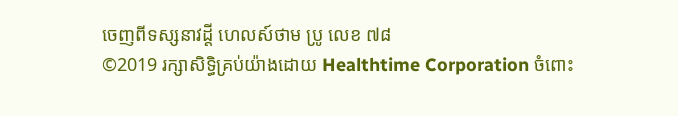ចេញពីទស្សនាវដ្ដី ហេលស៍ថាម ប្រូ លេខ ៧៨
©2019 រក្សាសិទ្ធិគ្រប់យ៉ាងដោយ Healthtime Corporation ចំពោះ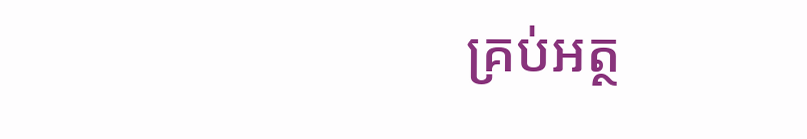គ្រប់អត្ថ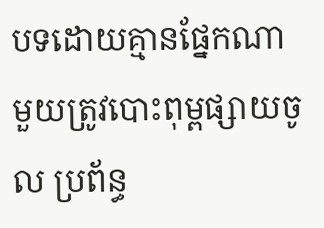បទដោយគ្មានផ្នែកណាមួយត្រូវបោះពុម្ពផ្សាយចូល ប្រព័ន្ធ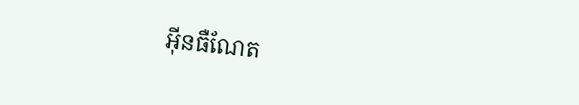អុីនធឺណែត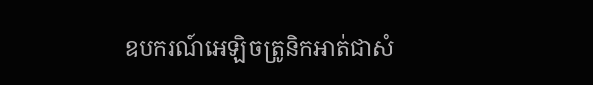ឧបករណ៍អេឡិចត្រូនិកអាត់ជាសំ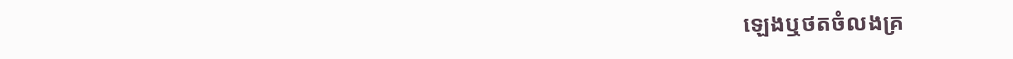ឡេងឬថតចំលងគ្រ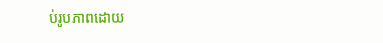ប់រូបភាពដោយ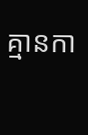គ្មានកា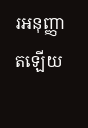រអនុញ្ញាតឡើយ